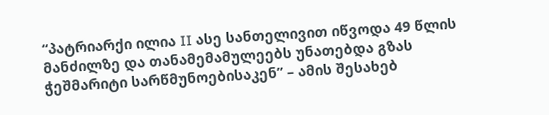“პატრიარქი ილია II ასე სანთელივით იწვოდა 49 წლის მანძილზე და თანამემამულეებს უნათებდა გზას ჭეშმარიტი სარწმუნოებისაკენ” – ამის შესახებ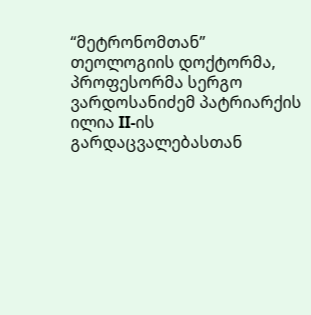“მეტრონომთან” თეოლოგიის დოქტორმა, პროფესორმა სერგო ვარდოსანიძემ პატრიარქის ილია II-ის გარდაცვალებასთან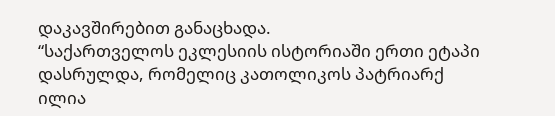დაკავშირებით განაცხადა.
“საქართველოს ეკლესიის ისტორიაში ერთი ეტაპი დასრულდა, რომელიც კათოლიკოს პატრიარქ ილია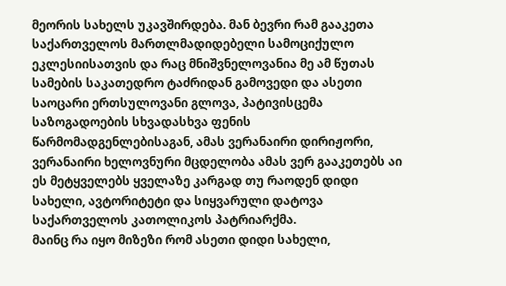მეორის სახელს უკავშირდება. მან ბევრი რამ გააკეთა საქართველოს მართლმადიდებელი სამოციქულო ეკლესიისათვის და რაც მნიშვნელოვანია მე ამ წუთას სამების საკათედრო ტაძრიდან გამოვედი და ასეთი საოცარი ერთსულოვანი გლოვა, პატივისცემა საზოგადოების სხვადასხვა ფენის წარმომადგენლებისაგან, ამას ვერანაირი დირიჟორი, ვერანაირი ხელოვნური მცდელობა ამას ვერ გააკეთებს აი ეს მეტყველებს ყველაზე კარგად თუ რაოდენ დიდი სახელი, ავტორიტეტი და სიყვარული დატოვა საქართველოს კათოლიკოს პატრიარქმა.
მაინც რა იყო მიზეზი რომ ასეთი დიდი სახელი,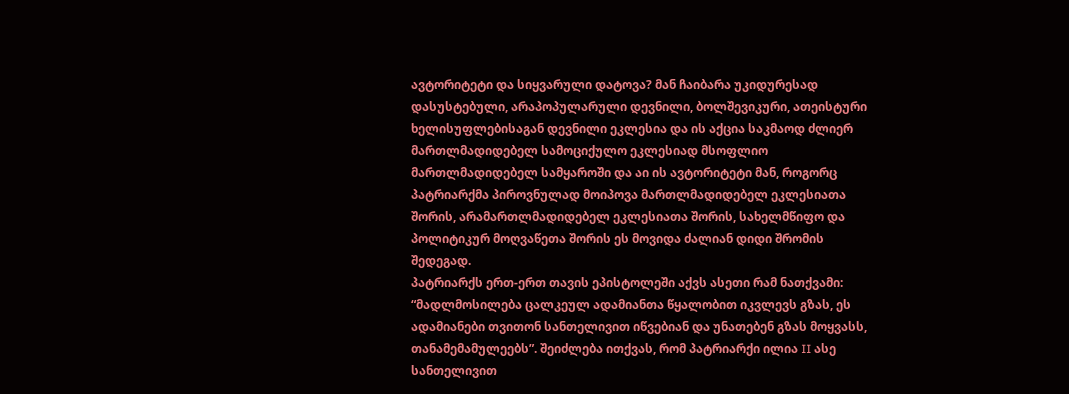ავტორიტეტი და სიყვარული დატოვა? მან ჩაიბარა უკიდურესად დასუსტებული, არაპოპულარული დევნილი, ბოლშევიკური, ათეისტური ხელისუფლებისაგან დევნილი ეკლესია და ის აქცია საკმაოდ ძლიერ მართლმადიდებელ სამოციქულო ეკლესიად მსოფლიო მართლმადიდებელ სამყაროში და აი ის ავტორიტეტი მან, როგორც პატრიარქმა პიროვნულად მოიპოვა მართლმადიდებელ ეკლესიათა შორის, არამართლმადიდებელ ეკლესიათა შორის, სახელმწიფო და პოლიტიკურ მოღვაწეთა შორის ეს მოვიდა ძალიან დიდი შრომის შედეგად.
პატრიარქს ერთ-ერთ თავის ეპისტოლეში აქვს ასეთი რამ ნათქვამი: “მადლმოსილება ცალკეულ ადამიანთა წყალობით იკვლევს გზას, ეს ადამიანები თვითონ სანთელივით იწვებიან და უნათებენ გზას მოყვასს, თანამემამულეებს”. შეიძლება ითქვას, რომ პატრიარქი ილია II ასე სანთელივით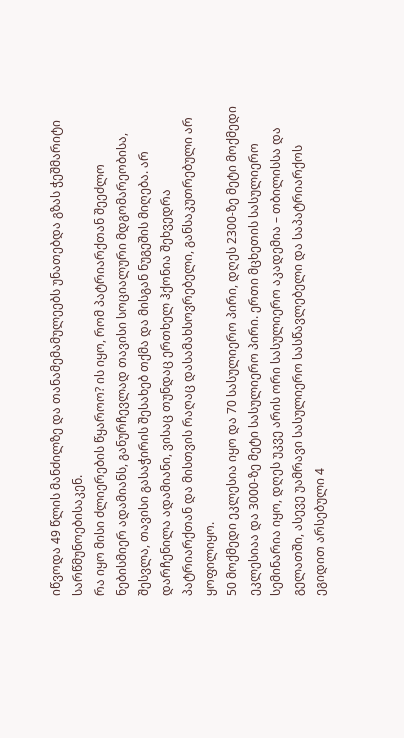იწვოდა 49 წლის მანძილზე და თანამემამულეებს უნათებდა გზას ჭეშმარიტი სარწმუნოებისაკენ.
რა იყო მისი ძლიერების წყაროო? ის იყო, რომ პატრიარქთან შეეძლო ნებისმიერ ადამიანს, განურჩევლად თავისი სოციალური მდგომარეობისა, შესვლა, თავისი გასაჭირის შესახებ თქმა და მისგან ნუგეშის მიღება. არ დარჩენილა ადამიანი, ვისაც თუნდაც ერთხელ ჰქონია შეხვედრა პატრიარქთან და მისთვის რაღაც დასამახსოვრებელი, განსაკუთრებული არ ყოფილიყო.
50 მოქმედი ეკლესია იყო და 70 სასულიერო პირი, დღეს 2300-ზე მეტი მოქმედი ეკლესიაა და 3000-ზე მეტი სასულიერო პირი. ერთი მცხეთის სასულიერო სემინარია იყო, დღეს უკვე არის ორი სასულიერო აკადემია – თბილისსა და გელათში, ასევე უამრავი სასულიერო სასწავლებელი და საპატრიარქოს ეგიდით არსებული 4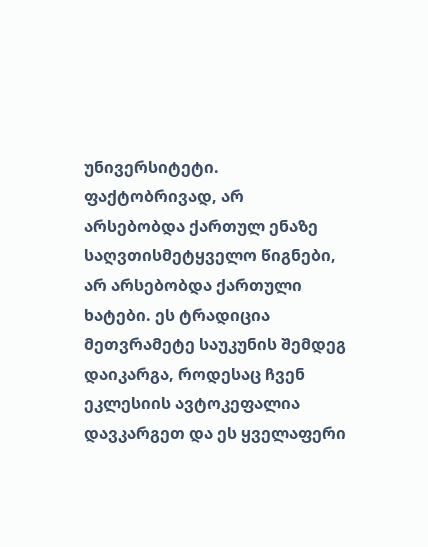უნივერსიტეტი. ფაქტობრივად, არ არსებობდა ქართულ ენაზე საღვთისმეტყველო წიგნები, არ არსებობდა ქართული ხატები. ეს ტრადიცია მეთვრამეტე საუკუნის შემდეგ დაიკარგა, როდესაც ჩვენ ეკლესიის ავტოკეფალია დავკარგეთ და ეს ყველაფერი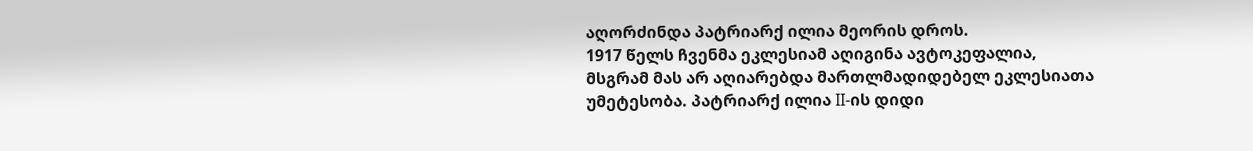აღორძინდა პატრიარქ ილია მეორის დროს.
1917 წელს ჩვენმა ეკლესიამ აღიგინა ავტოკეფალია, მსგრამ მას არ აღიარებდა მართლმადიდებელ ეკლესიათა უმეტესობა. პატრიარქ ილია II-ის დიდი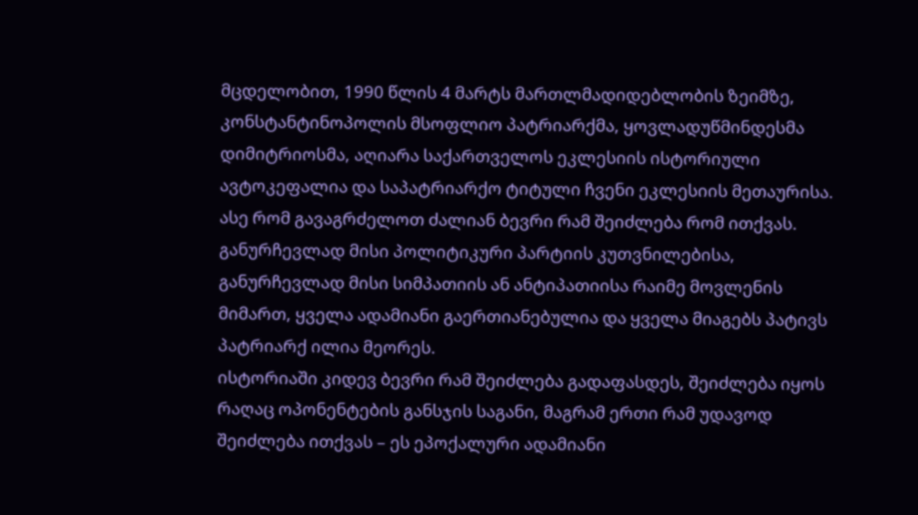მცდელობით, 1990 წლის 4 მარტს მართლმადიდებლობის ზეიმზე, კონსტანტინოპოლის მსოფლიო პატრიარქმა, ყოვლადუწმინდესმა დიმიტრიოსმა, აღიარა საქართველოს ეკლესიის ისტორიული ავტოკეფალია და საპატრიარქო ტიტული ჩვენი ეკლესიის მეთაურისა. ასე რომ გავაგრძელოთ ძალიან ბევრი რამ შეიძლება რომ ითქვას.
განურჩევლად მისი პოლიტიკური პარტიის კუთვნილებისა, განურჩევლად მისი სიმპათიის ან ანტიპათიისა რაიმე მოვლენის მიმართ, ყველა ადამიანი გაერთიანებულია და ყველა მიაგებს პატივს პატრიარქ ილია მეორეს.
ისტორიაში კიდევ ბევრი რამ შეიძლება გადაფასდეს, შეიძლება იყოს რაღაც ოპონენტების განსჯის საგანი, მაგრამ ერთი რამ უდავოდ შეიძლება ითქვას – ეს ეპოქალური ადამიანი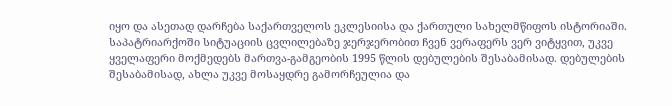იყო და ასეთად დარჩება საქართველოს ეკლესიისა და ქართული სახელმწიფოს ისტორიაში.
საპატრიარქოში სიტუაციის ცვლილებაზე ჯერჯერობით ჩვენ ვერაფერს ვერ ვიტყვით, უკვე ყველაფერი მოქმედებს მართვა-გამგეობის 1995 წლის დებულების შესაბამისად. დებულების შესაბამისად, ახლა უკვე მოსაყდრე გამორჩეულია და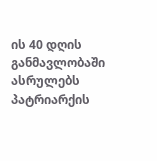ის 40 დღის განმავლობაში ასრულებს პატრიარქის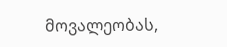მოვალეობას,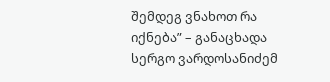შემდეგ ვნახოთ რა იქნება” – განაცხადა სერგო ვარდოსანიძემ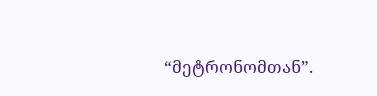“მეტრონომთან”.